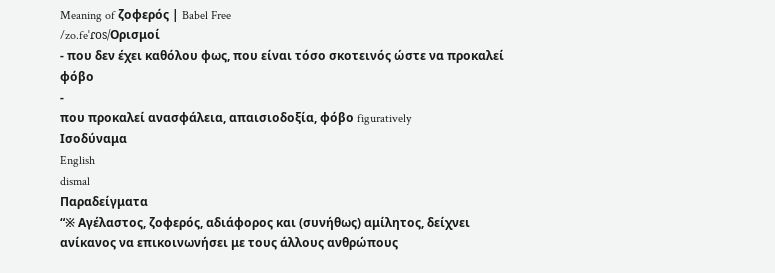Meaning of ζοφερός | Babel Free
/zo.feˈɾos/Ορισμοί
- που δεν έχει καθόλου φως, που είναι τόσο σκοτεινός ώστε να προκαλεί φόβο
-
που προκαλεί ανασφάλεια, απαισιοδοξία, φόβο figuratively
Ισοδύναμα
English
dismal
Παραδείγματα
“※ Αγέλαστος, ζοφερός, αδιάφορος και (συνήθως) αμίλητος, δείχνει ανίκανος να επικοινωνήσει με τους άλλους ανθρώπους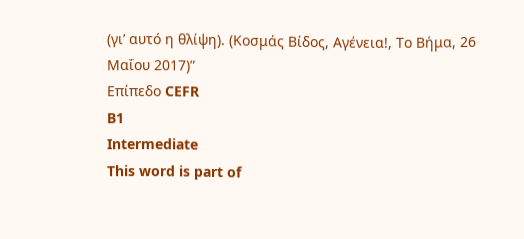(γι’ αυτό η θλίψη). (Κοσμάς Βίδος, Αγένεια!, Το Βήμα, 26 Μαΐου 2017)”
Επίπεδο CEFR
B1
Intermediate
This word is part of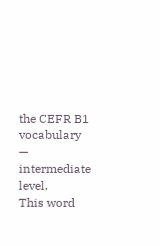the CEFR B1 vocabulary — intermediate level.
This word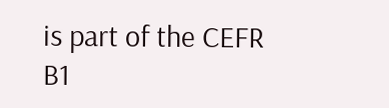is part of the CEFR B1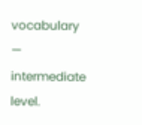vocabulary — intermediate level.